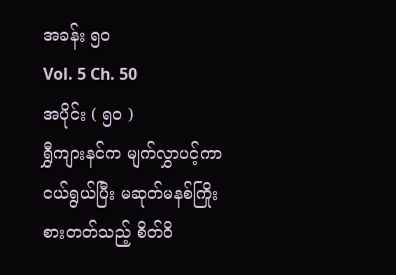အခန်း ၅၀
Vol. 5 Ch. 50
အပိုင်း ( ၅၀ )
ရွှီကျားနင်က မျက်လွှာပင့်ကာ ငယ်ရွယ်ပြီး မဆုတ်မနစ်ကြိုးစားတတ်သည့် စိတ်ဝိ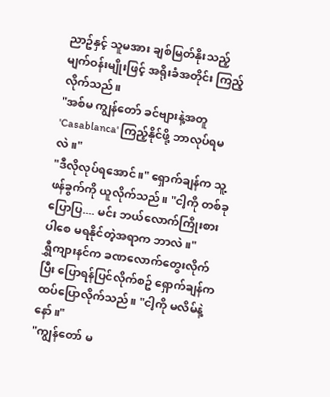ညာဥ်နှင့် သူမအား ချစ်မြတ်နိုးသည့် မျက်ဝန်းမျိုးဖြင့် အရိုးခံအတိုင်း ကြည့်လိုက်သည်။
"အစ်မ ကျွန်တော် ခင်ဗျားနဲ့အတူ 'Casablanca' ကြည့်နိုင်ဖို့ ဘာလုပ်ရမလဲ။"
"ဒီလိုလုပ်ရအောင်။" ရှောက်ချန်က သူ့ဖန်ခွက်ကို ယူလိုက်သည်။ "ငါ့ကို တစ်ခုပြောပြ.... မင်း ဘယ်လောက်ကြိုးစားပါစေ မရနိုင်တဲ့အရာက ဘာလဲ။"
ရွှီကျားနင်က ခဏလောက်တွေးလိုက်ပြီး ပြောရန်ပြင်လိုက်စဥ် ရှောက်ချန်က ထပ်ပြောလိုက်သည်။ "ငါ့ကို မလိမ်နဲ့နော်။"
"ကျွန်တော် မ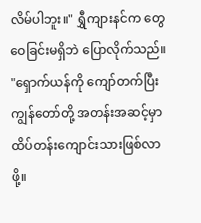လိမ်ပါဘူး။" ရွှီကျားနင်က တွေဝေခြင်းမရှိဘဲ ပြောလိုက်သည်။ "ရှောက်ယန်ကို ကျော်တက်ပြီး ကျွန်တော်တို့ အတန်းအဆင့်မှာ ထိပ်တန်းကျောင်းသားဖြစ်လာဖို့။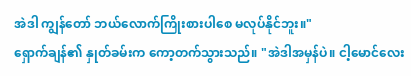အဲဒါ ကျွန်တော် ဘယ်လောက်ကြိုးစားပါစေ မလုပ်နိုင်ဘူး။"
ရှောက်ချန်၏ နှုတ်ခမ်းက ကော့တက်သွားသည်။ "အဲဒါအမှန်ပဲ။ ငါ့မောင်လေး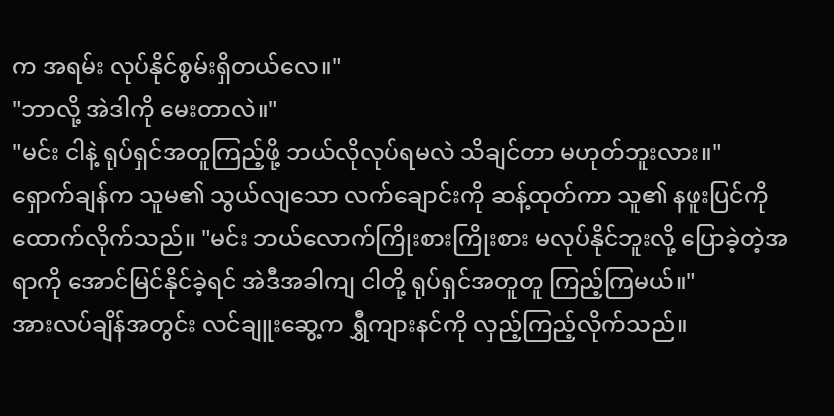က အရမ်း လုပ်နိုင်စွမ်းရှိတယ်လေ။"
"ဘာလို့ အဲဒါကို မေးတာလဲ။"
"မင်း ငါနဲ့ ရုပ်ရှင်အတူကြည့်ဖို့ ဘယ်လိုလုပ်ရမလဲ သိချင်တာ မဟုတ်ဘူးလား။"
ရှောက်ချန်က သူမ၏ သွယ်လျသော လက်ချောင်းကို ဆန့်ထုတ်ကာ သူ၏ နဖူးပြင်ကို ထောက်လိုက်သည်။ "မင်း ဘယ်လောက်ကြိုးစားကြိုးစား မလုပ်နိုင်ဘူးလို့ ပြောခဲ့တဲ့အရာကို အောင်မြင်နိုင်ခဲ့ရင် အဲဒီအခါကျ ငါတို့ ရုပ်ရှင်အတူတူ ကြည့်ကြမယ်။"
အားလပ်ချိန်အတွင်း လင်ချူးဆွေ့က ရွှီကျားနင်ကို လှည့်ကြည့်လိုက်သည်။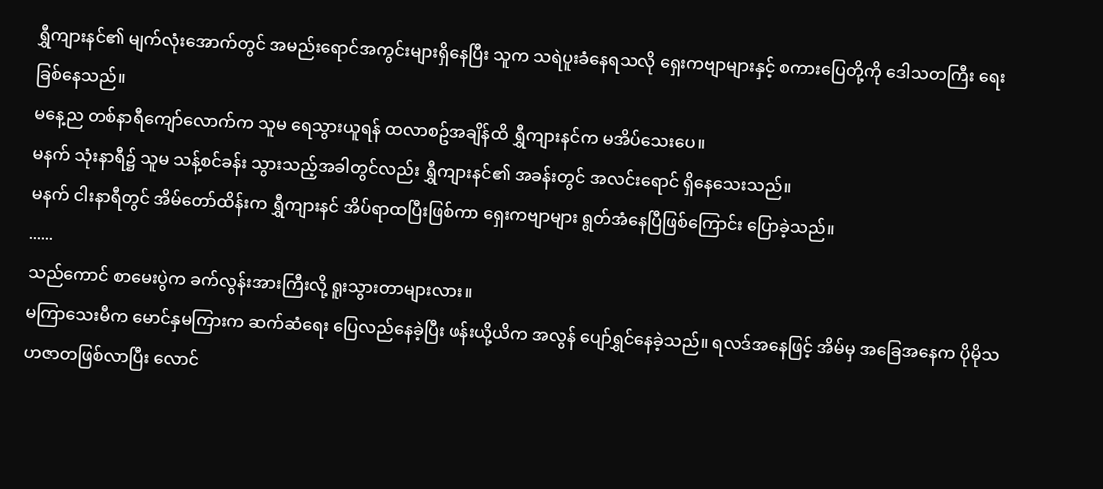ရွှီကျားနင်၏ မျက်လုံးအောက်တွင် အမည်းရောင်အကွင်းများရှိနေပြီး သူက သရဲပူးခံနေရသလို ရှေးကဗျာများနှင့် စကားပြေတို့ကို ဒေါသတကြီး ရေးခြစ်နေသည်။
မနေ့ည တစ်နာရီကျော်လောက်က သူမ ရေသွားယူရန် ထလာစဥ်အချိန်ထိ ရွှီကျားနင်က မအိပ်သေးပေ။
မနက် သုံးနာရီ၌ သူမ သန့်စင်ခန်း သွားသည့်အခါတွင်လည်း ရွှီကျားနင်၏ အခန်းတွင် အလင်းရောင် ရှိနေသေးသည်။
မနက် ငါးနာရီတွင် အိမ်တော်ထိန်းက ရွှီကျားနင် အိပ်ရာထပြီးဖြစ်ကာ ရှေးကဗျာများ ရွတ်အံနေပြီဖြစ်ကြောင်း ပြောခဲ့သည်။
......
သည်ကောင် စာမေးပွဲက ခက်လွန်းအားကြီးလို့ ရူးသွားတာများလား။
မကြာသေးမီက မောင်နှမကြားက ဆက်ဆံရေး ပြေလည်နေခဲ့ပြီး ဖန်းယို့ယိက အလွန် ပျော်ရွှင်နေခဲ့သည်။ ရလဒ်အနေဖြင့် အိမ်မှ အခြေအနေက ပိုမိုသဟဇာတဖြစ်လာပြီး လောင်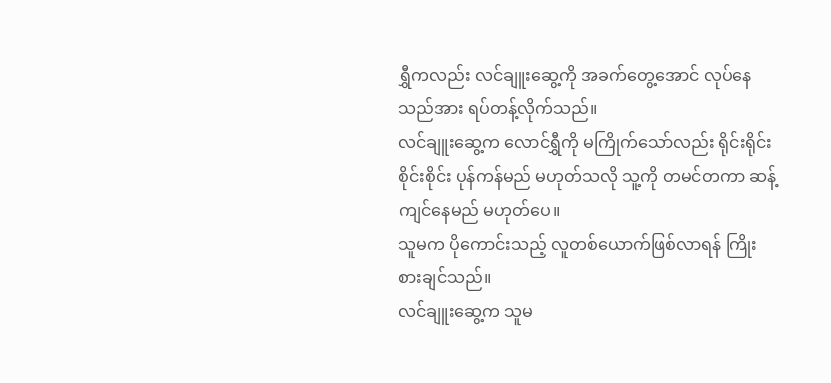ရွှီကလည်း လင်ချူးဆွေ့ကို အခက်တွေ့အောင် လုပ်နေသည်အား ရပ်တန့်လိုက်သည်။
လင်ချူးဆွေ့က လောင်ရွှီကို မကြိုက်သော်လည်း ရိုင်းရိုင်းစိုင်းစိုင်း ပုန်ကန်မည် မဟုတ်သလို သူ့ကို တမင်တကာ ဆန့်ကျင်နေမည် မဟုတ်ပေ။
သူမက ပိုကောင်းသည့် လူတစ်ယောက်ဖြစ်လာရန် ကြိုးစားချင်သည်။
လင်ချူးဆွေ့က သူမ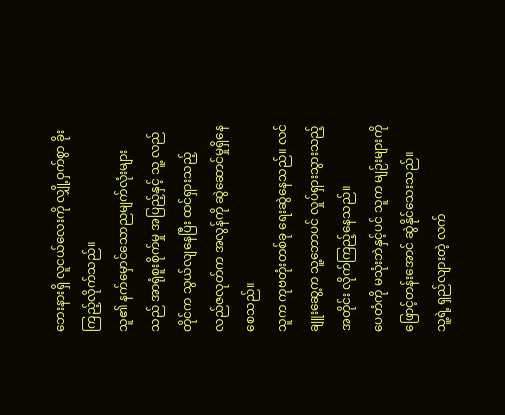ဘေးနားရှိ လူငယ်လေးကို လျှို့ဝှက်စွာ ခိုးကြည့်လိုက်သည်။
သူ၏ နက်မှောင်သောညမျက်လုံးများသည် အာရုံစူးစိုက်မှု အပြည့်နှင့် သူ့ လည်တိုင်က သွယ်လျနေပြီး ထင်ရှားသည့် လည်ဇလုတ်က အလွန်ကို ဆွဲဆောင်မှုရှိနေစေသည်။
သူက ကုဗတုံးတစ်ခု ရေးဆွဲနေသည်။ လင်ချူးဆွေ့က သူ့ဘောပင် လှုပ်ရှားသွားသည့်အတိုင်း လိုက်ကြည့်နေသည်။
ပေတံကို မသုံးဘဲနှင့်ပင် သူက မျဉ်းများကို ဖြောင့်တန်းအောင် ဆွဲနိုင်သေးသည်။
သူ့ရဲ့ ရှည်လျားတဲ့ လက်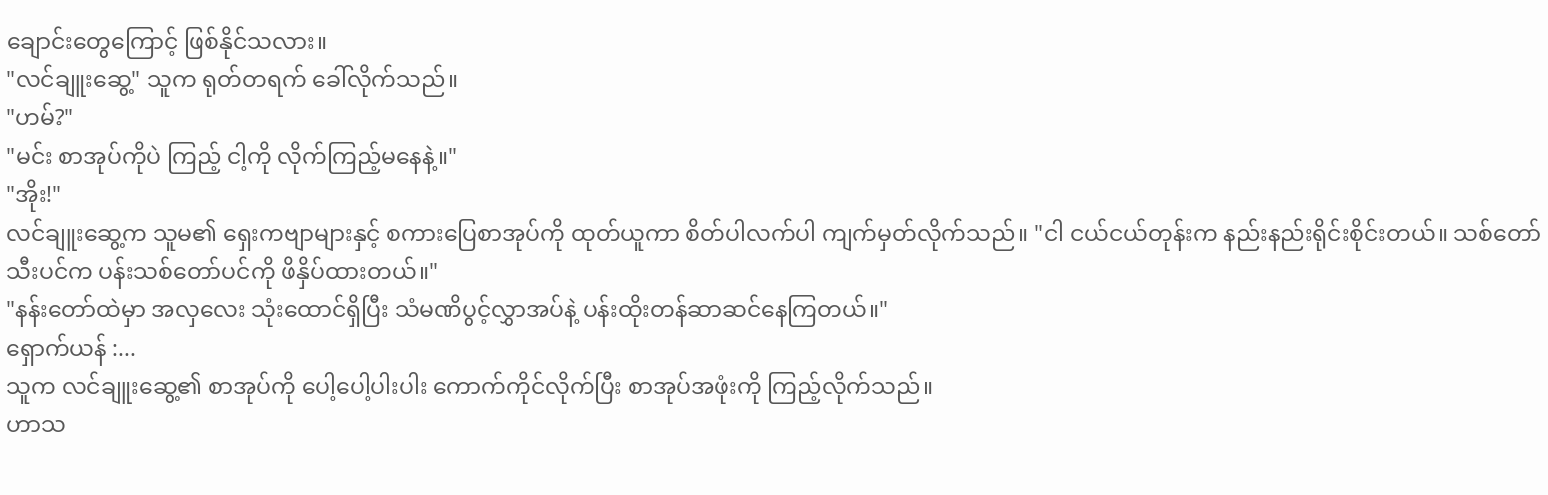ချောင်းတွေကြောင့် ဖြစ်နိုင်သလား။
"လင်ချူးဆွေ့" သူက ရုတ်တရက် ခေါ်လိုက်သည်။
"ဟမ်?"
"မင်း စာအုပ်ကိုပဲ ကြည့် ငါ့ကို လိုက်ကြည့်မနေနဲ့။"
"အိုး!"
လင်ချူးဆွေ့က သူမ၏ ရှေးကဗျာများနှင့် စကားပြေစာအုပ်ကို ထုတ်ယူကာ စိတ်ပါလက်ပါ ကျက်မှတ်လိုက်သည်။ "ငါ ငယ်ငယ်တုန်းက နည်းနည်းရိုင်းစိုင်းတယ်။ သစ်တော်သီးပင်က ပန်းသစ်တော်ပင်ကို ဖိနှိပ်ထားတယ်။"
"နန်းတော်ထဲမှာ အလှလေး သုံးထောင်ရှိပြီး သံမဏိပွင့်လွှာအပ်နဲ့ ပန်းထိုးတန်ဆာဆင်နေကြတယ်။"
ရှောက်ယန် :...
သူက လင်ချူးဆွေ့၏ စာအုပ်ကို ပေါ့ပေါ့ပါးပါး ကောက်ကိုင်လိုက်ပြီး စာအုပ်အဖုံးကို ကြည့်လိုက်သည်။
ဟာသ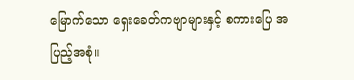မြောက်သော ရှေးခေတ်ကဗျာများနှင့် စကားပြေ အပြည့်အစုံ။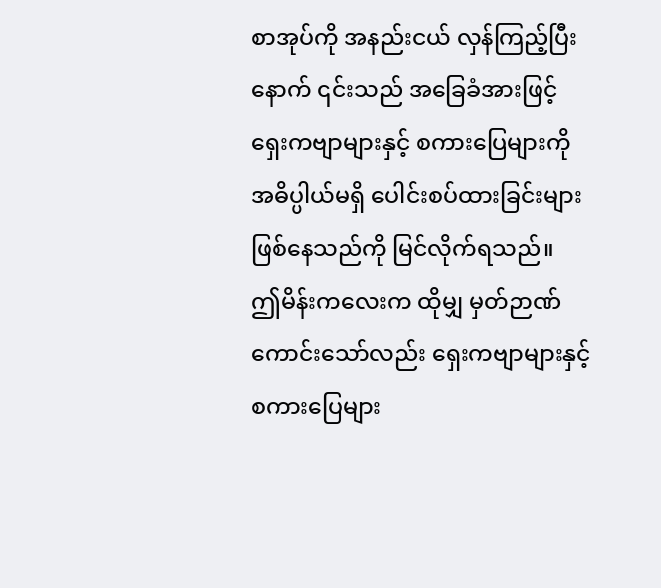စာအုပ်ကို အနည်းငယ် လှန်ကြည့်ပြီးနောက် ၎င်းသည် အခြေခံအားဖြင့် ရှေးကဗျာများနှင့် စကားပြေများကို အဓိပ္ပါယ်မရှိ ပေါင်းစပ်ထားခြင်းများ ဖြစ်နေသည်ကို မြင်လိုက်ရသည်။
ဤမိန်းကလေးက ထိုမျှ မှတ်ဉာဏ်ကောင်းသော်လည်း ရှေးကဗျာများနှင့် စကားပြေများ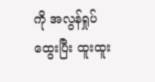ကို အလွန်ရှုပ်ထွေးပြီး ထူးထူး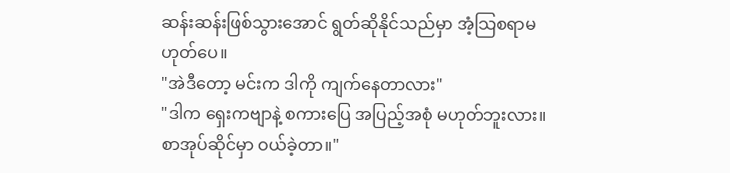ဆန်းဆန်းဖြစ်သွားအောင် ရွတ်ဆိုနိုင်သည်မှာ အံ့သြစရာမဟုတ်ပေ။
"အဲဒီတော့ မင်းက ဒါကို ကျက်နေတာလား"
"ဒါက ရှေးကဗျာနဲ့ စကားပြေ အပြည့်အစုံ မဟုတ်ဘူးလား။ စာအုပ်ဆိုင်မှာ ဝယ်ခဲ့တာ။"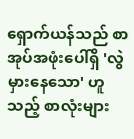ရှောက်ယန်သည် စာအုပ်အဖုံးပေါ်ရှိ 'လွဲမှားနေသော' ဟူသည့် စာလုံးများ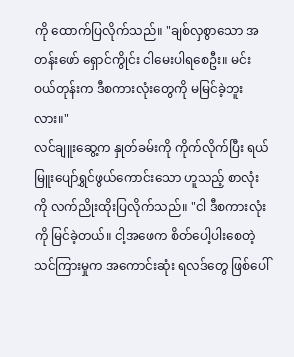ကို ထောက်ပြလိုက်သည်။ "ချစ်လှစွာသော အတန်းဖော် ရှောင်ကွိုင်း ငါမေးပါရစေဦး။ မင်းဝယ်တုန်းက ဒီစကားလုံးတွေကို မမြင်ခဲ့ဘူးလား။"
လင်ချူးဆွေ့က နှုတ်ခမ်းကို ကိုက်လိုက်ပြီး ရယ်မြူးပျော်ရွှင်ဖွယ်ကောင်းသော ဟူသည့် စာလုံးကို လက်ညိုးထိုးပြလိုက်သည်။ "ငါ ဒီစကားလုံးကို မြင်ခဲ့တယ်။ ငါ့အဖေက စိတ်ပေါ့ပါးစေတဲ့ သင်ကြားမှုက အကောင်းဆုံး ရလဒ်တွေ ဖြစ်ပေါ်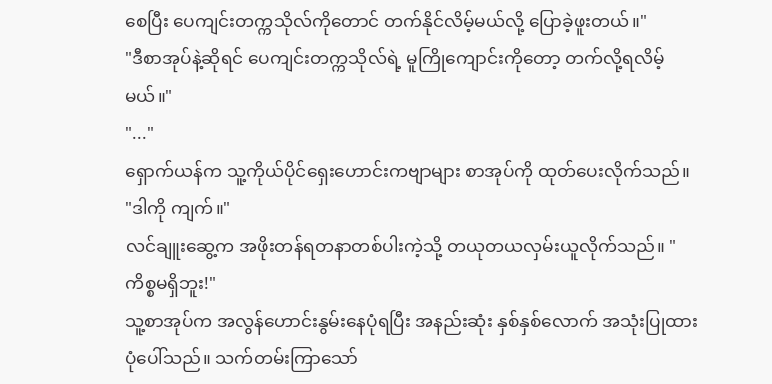စေပြီး ပေကျင်းတက္ကသိုလ်ကိုတောင် တက်နိုင်လိမ့်မယ်လို့ ပြောခဲ့ဖူးတယ်။"
"ဒီစာအုပ်နဲ့ဆိုရင် ပေကျင်းတက္ကသိုလ်ရဲ့ မူကြိုကျောင်းကိုတော့ တက်လို့ရလိမ့်မယ်။"
"..."
ရှောက်ယန်က သူ့ကိုယ်ပိုင်ရှေးဟောင်းကဗျာများ စာအုပ်ကို ထုတ်ပေးလိုက်သည်။ "ဒါကို ကျက်။"
လင်ချူးဆွေ့က အဖိုးတန်ရတနာတစ်ပါးကဲ့သို့ တယုတယလှမ်းယူလိုက်သည်။ "ကိစ္စမရှိဘူး!"
သူ့စာအုပ်က အလွန်ဟောင်းနွမ်းနေပုံရပြီး အနည်းဆုံး နှစ်နှစ်လောက် အသုံးပြုထားပုံပေါ်သည်။ သက်တမ်းကြာသော်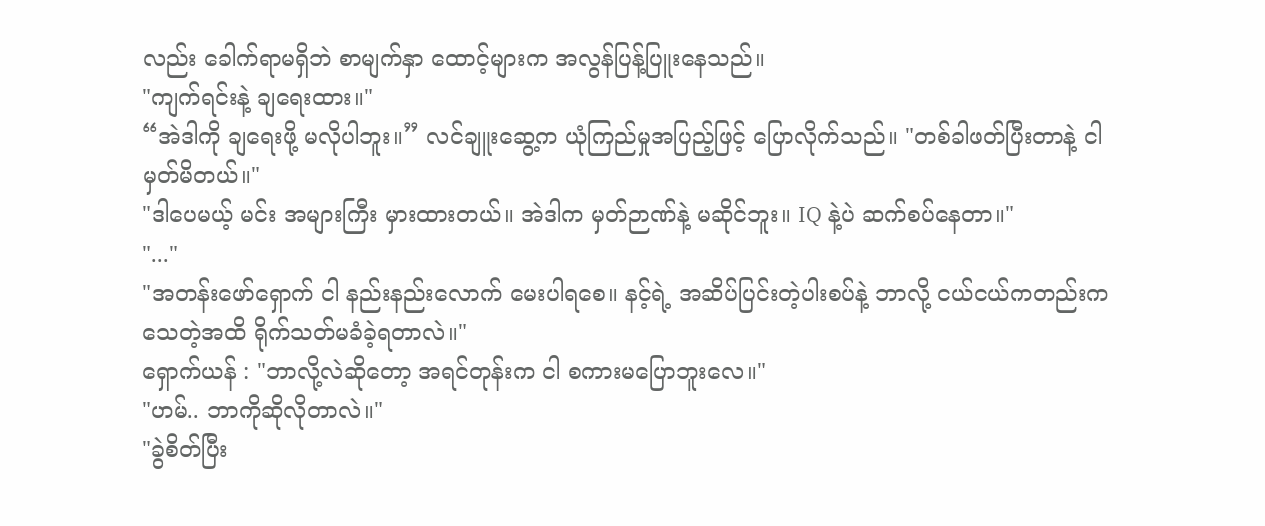လည်း ခေါက်ရာမရှိဘဲ စာမျက်နှာ ထောင့်များက အလွန်ပြန့်ပြူးနေသည်။
"ကျက်ရင်းနဲ့ ချရေးထား။"
“အဲဒါကို ချရေးဖို့ မလိုပါဘူး။” လင်ချူးဆွေ့က ယုံကြည်မှုအပြည့်ဖြင့် ပြောလိုက်သည်။ "တစ်ခါဖတ်ပြီးတာနဲ့ ငါ မှတ်မိတယ်။"
"ဒါပေမယ့် မင်း အများကြီး မှားထားတယ်။ အဲဒါက မှတ်ဉာဏ်နဲ့ မဆိုင်ဘူး။ IQ နဲ့ပဲ ဆက်စပ်နေတာ။"
"..."
"အတန်းဖော်ရှောက် ငါ နည်းနည်းလောက် မေးပါရစေ။ နင့်ရဲ့ အဆိပ်ပြင်းတဲ့ပါးစပ်နဲ့ ဘာလို့ ငယ်ငယ်ကတည်းက သေတဲ့အထိ ရိုက်သတ်မခံခဲ့ရတာလဲ။"
ရှောက်ယန် : "ဘာလို့လဲဆိုတော့ အရင်တုန်းက ငါ စကားမပြောဘူးလေ။"
"ဟမ်.. ဘာကိုဆိုလိုတာလဲ။"
"ခွဲစိတ်ပြီး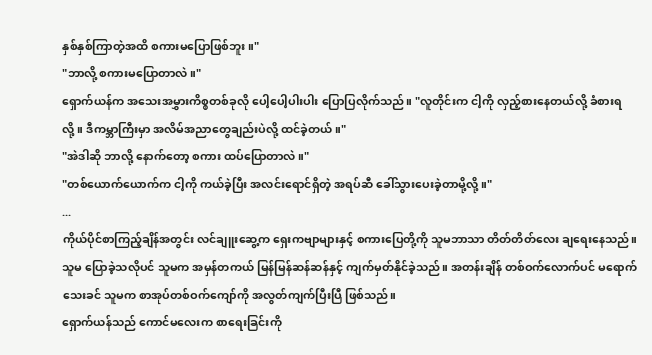နှစ်နှစ်ကြာတဲ့အထိ စကားမပြောဖြစ်ဘူး။"
"ဘာလို့ စကားမပြောတာလဲ။"
ရှောက်ယန်က အသေးအမွှားကိစ္စတစ်ခုလို ပေါ့ပေါ့ပါးပါး ပြောပြလိုက်သည်။ "လူတိုင်းက ငါ့ကို လှည့်စားနေတယ်လို့ ခံစားရလို့။ ဒီကမ္ဘာကြီးမှာ အလိမ်အညာတွေချည်းပဲလို့ ထင်ခဲ့တယ်။"
"အဲဒါဆို ဘာလို့ နောက်တော့ စကား ထပ်ပြောတာလဲ။"
"တစ်ယောက်ယောက်က ငါ့ကို ကယ်ခဲ့ပြီး အလင်းရောင်ရှိတဲ့ အရပ်ဆီ ခေါ်သွားပေးခဲ့တာမို့လို့။"
...
ကိုယ်ပိုင်စာကြည့်ချိန်အတွင်း လင်ချူးဆွေ့က ရှေးကဗျာများနှင့် စကားပြေတို့ကို သူမဘာသာ တိတ်တိတ်လေး ချရေးနေသည်။
သူမ ပြောခဲ့သလိုပင် သူမက အမှန်တကယ် မြန်မြန်ဆန်ဆန်နှင့် ကျက်မှတ်နိုင်ခဲ့သည်။ အတန်းချိန် တစ်ဝက်လောက်ပင် မရောက်သေးခင် သူမက စာအုပ်တစ်ဝက်ကျော်ကို အလွတ်ကျက်ပြီးပြီ ဖြစ်သည်။
ရှောက်ယန်သည် ကောင်မလေးက စာရေးခြင်းကို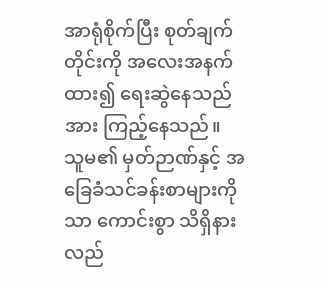အာရုံစိုက်ပြီး စုတ်ချက်တိုင်းကို အလေးအနက်ထား၍ ရေးဆွဲနေသည်အား ကြည့်နေသည်။
သူမ၏ မှတ်ဉာဏ်နှင့် အခြေခံသင်ခန်းစာများကိုသာ ကောင်းစွာ သိရှိနားလည်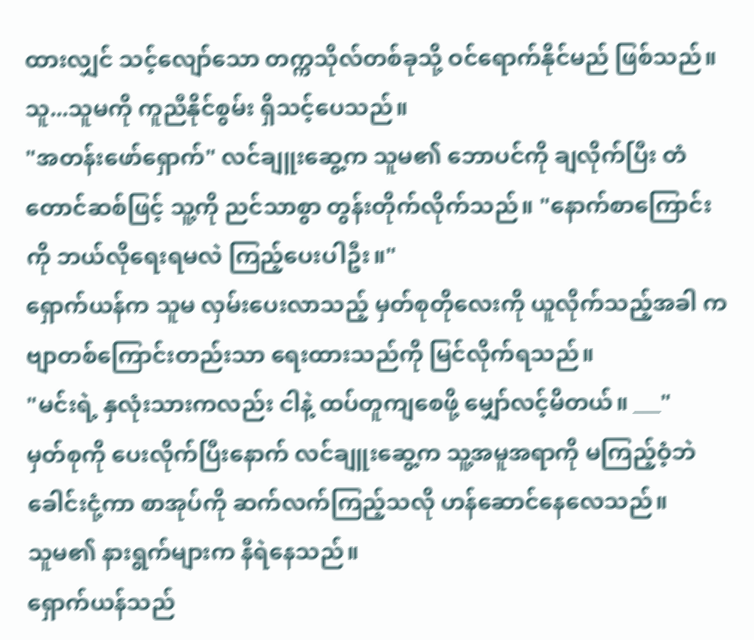ထားလျှင် သင့်လျော်သော တက္ကသိုလ်တစ်ခုသို့ ဝင်ရောက်နိုင်မည် ဖြစ်သည်။
သူ...သူမကို ကူညီနိုင်စွမ်း ရှိသင့်ပေသည်။
"အတန်းဖော်ရှောက်" လင်ချူးဆွေ့က သူမ၏ ဘောပင်ကို ချလိုက်ပြီး တံတောင်ဆစ်ဖြင့် သူ့ကို ညင်သာစွာ တွန်းတိုက်လိုက်သည်။ "နောက်စာကြောင်းကို ဘယ်လိုရေးရမလဲ ကြည့်ပေးပါဦး။"
ရှောက်ယန်က သူမ လှမ်းပေးလာသည့် မှတ်စုတိုလေးကို ယူလိုက်သည့်အခါ ကဗျာတစ်ကြောင်းတည်းသာ ရေးထားသည်ကို မြင်လိုက်ရသည်။
"မင်းရဲ့ နှလုံးသားကလည်း ငါနဲ့ ထပ်တူကျစေဖို့ မျှော်လင့်မိတယ်။ ___"
မှတ်စုကို ပေးလိုက်ပြီးနောက် လင်ချူးဆွေ့က သူ့အမူအရာကို မကြည့်ဝံ့ဘဲ ခေါင်းငုံ့ကာ စာအုပ်ကို ဆက်လက်ကြည့်သလို ဟန်ဆောင်နေလေသည်။
သူမ၏ နားရွက်များက နီရဲနေသည်။
ရှောက်ယန်သည်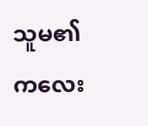သူမ၏ ကလေး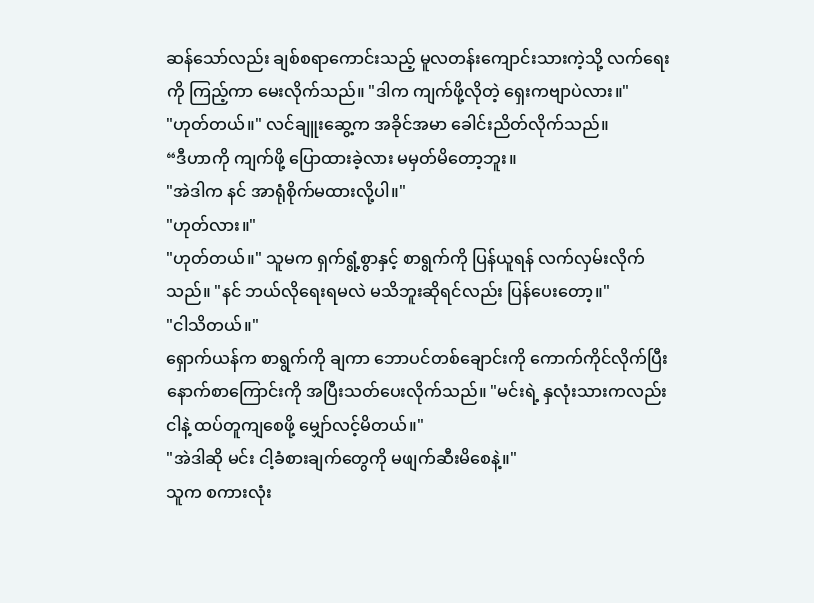ဆန်သော်လည်း ချစ်စရာကောင်းသည့် မူလတန်းကျောင်းသားကဲ့သို့ လက်ရေးကို ကြည့်ကာ မေးလိုက်သည်။ "ဒါက ကျက်ဖို့လိုတဲ့ ရှေးကဗျာပဲလား။"
"ဟုတ်တယ်။" လင်ချူးဆွေ့က အခိုင်အမာ ခေါင်းညိတ်လိုက်သည်။
“ဒီဟာကို ကျက်ဖို့ ပြောထားခဲ့လား မမှတ်မိတော့ဘူး။
"အဲဒါက နင် အာရုံစိုက်မထားလို့ပါ။"
"ဟုတ်လား။"
"ဟုတ်တယ်။" သူမက ရှက်ရွံ့စွာနှင့် စာရွက်ကို ပြန်ယူရန် လက်လှမ်းလိုက်သည်။ "နင် ဘယ်လိုရေးရမလဲ မသိဘူးဆိုရင်လည်း ပြန်ပေးတော့။"
"ငါသိတယ်။"
ရှောက်ယန်က စာရွက်ကို ချကာ ဘောပင်တစ်ချောင်းကို ကောက်ကိုင်လိုက်ပြီး နောက်စာကြောင်းကို အပြီးသတ်ပေးလိုက်သည်။ "မင်းရဲ့ နှလုံးသားကလည်း ငါနဲ့ ထပ်တူကျစေဖို့ မျှော်လင့်မိတယ်။"
"အဲဒါဆို မင်း ငါ့ခံစားချက်တွေကို မဖျက်ဆီးမိစေနဲ့။"
သူက စကားလုံး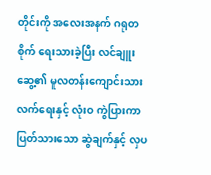တိုင်းကို အလေးအနက် ဂရုတစိုက် ရေးသားခဲ့ပြီး လင်ချူးဆွေ့၏ မူလတန်းကျောင်းသား လက်ရေးနှင့် လုံးဝ ကွဲပြားကာ ပြတ်သားသော ဆွဲချက်နှင့် လှပ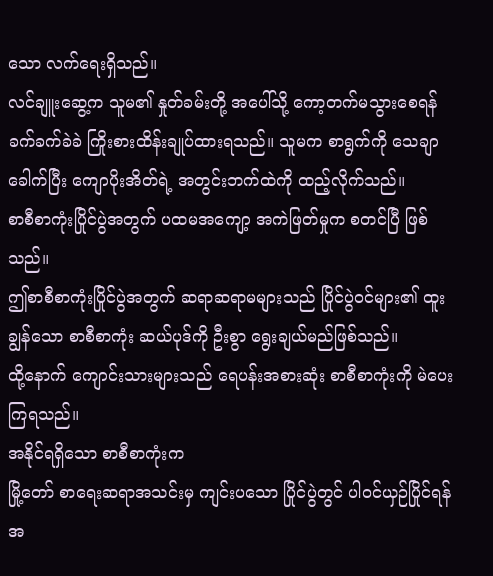သော လက်ရေးရှိသည်။
လင်ချူးဆွေ့က သူမ၏ နှုတ်ခမ်းတို့ အပေါ်သို့ ကော့တက်မသွားစေရန် ခက်ခက်ခဲခဲ ကြိုးစားထိန်းချုပ်ထားရသည်။ သူမက စာရွက်ကို သေချာခေါက်ပြီး ကျောပိုးအိတ်ရဲ့ အတွင်းဘက်ထဲကို ထည့်လိုက်သည်။
စာစီစာကုံးပြိုင်ပွဲအတွက် ပထမအကျော့ အကဲဖြတ်မှုက စတင်ပြီ ဖြစ်သည်။
ဤစာစီစာကုံးပြိုင်ပွဲအတွက် ဆရာဆရာမများသည် ပြိုင်ပွဲဝင်များ၏ ထူးချွန်သော စာစီစာကုံး ဆယ်ပုဒ်ကို ဦးစွာ ရွေးချယ်မည်ဖြစ်သည်။
ထို့နောက် ကျောင်းသားများသည် ရေပန်းအစားဆုံး စာစီစာကုံးကို မဲပေးကြရသည်။
အနိုင်ရရှိသော စာစီစာကုံးက
မြို့တော် စာရေးဆရာအသင်းမှ ကျင်းပသော ပြိုင်ပွဲတွင် ပါဝင်ယှဉ်ပြိုင်ရန်အ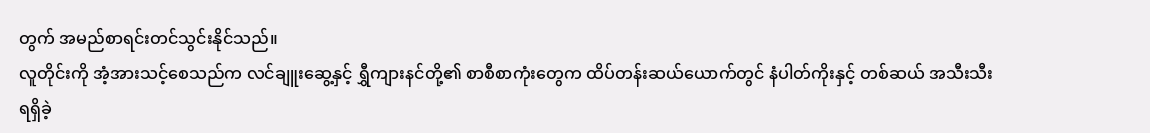တွက် အမည်စာရင်းတင်သွင်းနိုင်သည်။
လူတိုင်းကို အံ့အားသင့်စေသည်က လင်ချူးဆွေ့နှင့် ရွှီကျားနင်တို့၏ စာစီစာကုံးတွေက ထိပ်တန်းဆယ်ယောက်တွင် နံပါတ်ကိုးနှင့် တစ်ဆယ် အသီးသီး ရရှိခဲ့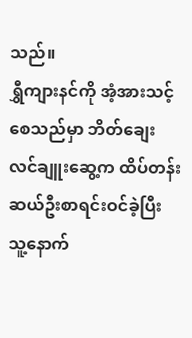သည်။
ရွှီကျားနင်ကို အံ့အားသင့်စေသည်မှာ ဘိတ်ချေးလင်ချူးဆွေ့က ထိပ်တန်းဆယ်ဦးစာရင်းဝင်ခဲ့ပြီး သူ့နောက်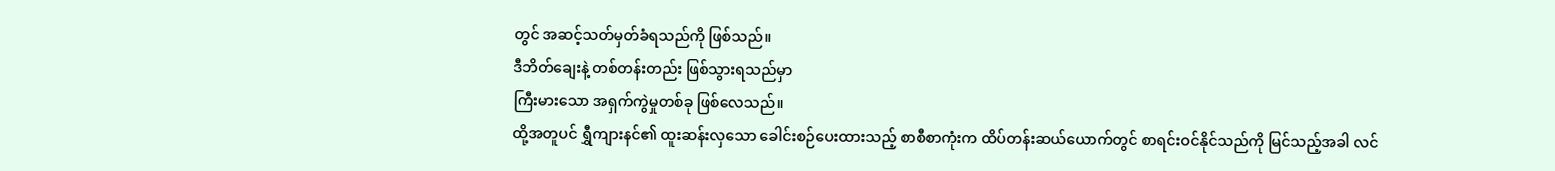တွင် အဆင့်သတ်မှတ်ခံရသည်ကို ဖြစ်သည်။
ဒီဘိတ်ချေးနဲ့ တစ်တန်းတည်း ဖြစ်သွားရသည်မှာ
ကြီးမားသော အရှက်ကွဲမှုတစ်ခု ဖြစ်လေသည်။
ထို့အတူပင် ရွှီကျားနင်၏ ထူးဆန်းလှသော ခေါင်းစဉ်ပေးထားသည့် စာစီစာကုံးက ထိပ်တန်းဆယ်ယောက်တွင် စာရင်းဝင်နိုင်သည်ကို မြင်သည့်အခါ လင်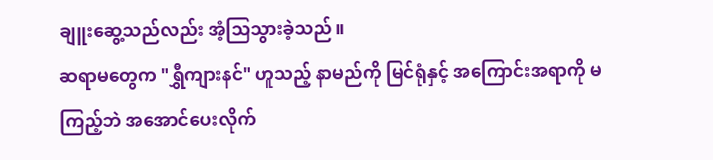ချူးဆွေ့သည်လည်း အံ့သြသွားခဲ့သည်။
ဆရာမတွေက "ရွှီကျားနင်" ဟူသည့် နာမည်ကို မြင်ရုံနှင့် အကြောင်းအရာကို မကြည့်ဘဲ အအောင်ပေးလိုက်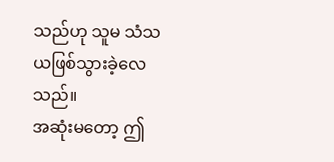သည်ဟု သူမ သံသယဖြစ်သွားခဲ့လေသည်။
အဆုံးမတော့ ဤ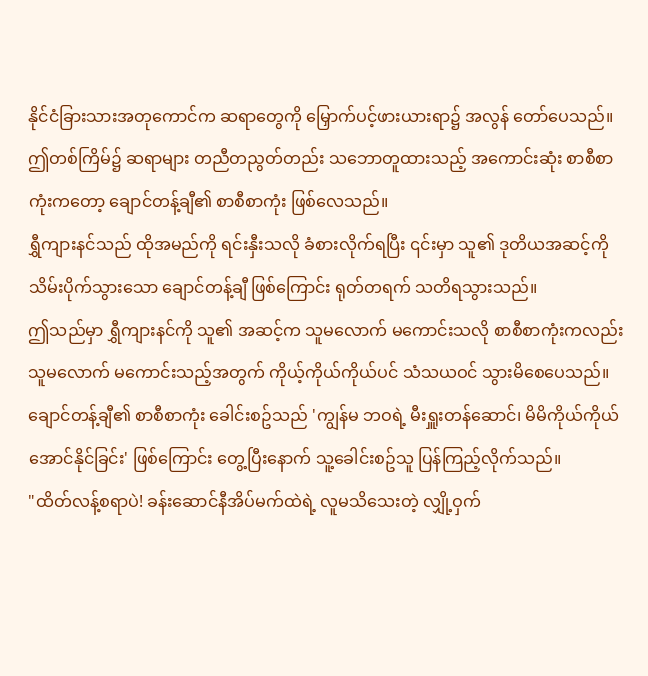နိုင်ငံခြားသားအတုကောင်က ဆရာတွေကို မြှောက်ပင့်ဖားယားရာ၌ အလွန် တော်ပေသည်။
ဤတစ်ကြိမ်၌ ဆရာများ တညီတညွတ်တည်း သဘောတူထားသည့် အကောင်းဆုံး စာစီစာကုံးကတော့ ချောင်တန့်ချီ၏ စာစီစာကုံး ဖြစ်လေသည်။
ရွှီကျားနင်သည် ထိုအမည်ကို ရင်းနှီးသလို ခံစားလိုက်ရပြီး ၎င်းမှာ သူ၏ ဒုတိယအဆင့်ကို သိမ်းပိုက်သွားသော ချောင်တန့်ချီ ဖြစ်ကြောင်း ရုတ်တရက် သတိရသွားသည်။
ဤသည်မှာ ရွှီကျားနင်ကို သူ၏ အဆင့်က သူမလောက် မကောင်းသလို စာစီစာကုံးကလည်း သူမလောက် မကောင်းသည့်အတွက် ကိုယ့်ကိုယ်ကိုယ်ပင် သံသယဝင် သွားမိစေပေသည်။
ချောင်တန့်ချီ၏ စာစီစာကုံး ခေါင်းစဥ်သည် 'ကျွန်မ ဘဝရဲ့ မီးရှူးတန်ဆောင်၊ မိမိကိုယ်ကိုယ် အောင်နိုင်ခြင်း' ဖြစ်ကြောင်း တွေ့ပြီးနောက် သူ့ခေါင်းစဥ်သူ ပြန်ကြည့်လိုက်သည်။
"ထိတ်လန့်စရာပဲ! ခန်းဆောင်နီအိပ်မက်ထဲရဲ့ လူမသိသေးတဲ့ လျှို့ဝှက်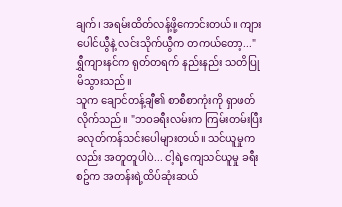ချက်၊ အရမ်းထိတ်လန့်ဖို့ကောင်းတယ်။ ကျားပေါင်ယွီနဲ့ လင်းသိုက်ယွီက တကယ်တော့..."
ရွှီကျားနင်က ရုတ်တရက် နည်းနည်း သတိပြုမိသွားသည်။
သူက ချောင်တန့်ချီ၏ စာစီစာကုံးကို ရှာဖတ်လိုက်သည်။ "ဘဝခရီးလမ်းက ကြမ်းတမ်းပြီး ခလုတ်ကန်သင်းပေါများတယ်။ သင်ယူမှုကလည်း အတူတူပါပဲ... ငါ့ရဲ့ကျေသင်ယူမှု ခရီးစဥ်က အတန်းရဲ့ထိပ်ဆုံးဆယ်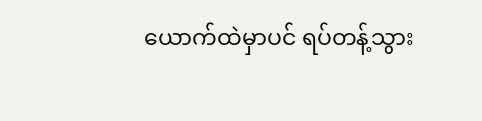ယောက်ထဲမှာပင် ရပ်တန့်သွား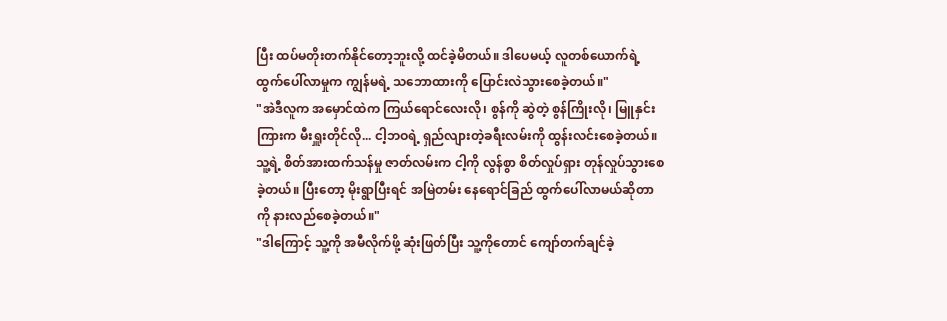ပြီး ထပ်မတိုးတက်နိုင်တော့ဘူးလို့ ထင်ခဲ့မိတယ်။ ဒါပေမယ့် လူတစ်ယောက်ရဲ့ ထွက်ပေါ်လာမှုက ကျွန်မရဲ့ သဘောထားကို ပြောင်းလဲသွားစေခဲ့တယ်။"
"အဲဒီလူက အမှောင်ထဲက ကြယ်ရောင်လေးလို၊ စွန်ကို ဆွဲတဲ့ စွန်ကြိုးလို၊ မြူနှင်းကြားက မီးရှူးတိုင်လို... ငါ့ဘဝရဲ့ ရှည်လျားတဲ့ခရီးလမ်းကို ထွန်းလင်းစေခဲ့တယ်။ သူ့ရဲ့ စိတ်အားထက်သန်မှု ဇာတ်လမ်းက ငါ့ကို လွန်စွာ စိတ်လှုပ်ရှား တုန်လှုပ်သွားစေခဲ့တယ်။ ပြီးတော့ မိုးရွာပြီးရင် အမြဲတမ်း နေရောင်ခြည် ထွက်ပေါ်လာမယ်ဆိုတာကို နားလည်စေခဲ့တယ်။"
"ဒါကြောင့် သူ့ကို အမီလိုက်ဖို့ ဆုံးဖြတ်ပြီး သူ့ကိုတောင် ကျော်တက်ချင်ခဲ့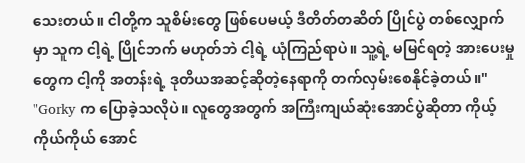သေးတယ်။ ငါတို့က သူစိမ်းတွေ ဖြစ်ပေမယ့် ဒီတိတ်တဆိတ် ပြိုင်ပွဲ တစ်လျှောက်မှာ သူက ငါ့ရဲ့ ပြိုင်ဘက် မဟုတ်ဘဲ ငါ့ရဲ့ ယုံကြည်ရာပဲ။ သူ့ရဲ့ မမြင်ရတဲ့ အားပေးမှုတွေက ငါ့ကို အတန်းရဲ့ ဒုတိယအဆင့်ဆိုတဲ့နေရာကို တက်လှမ်းစေနိုင်ခဲ့တယ်။"
"Gorky က ပြောခဲ့သလိုပဲ။ လူတွေအတွက် အကြီးကျယ်ဆုံးအောင်ပွဲဆိုတာ ကိုယ့်ကိုယ်ကိုယ် အောင်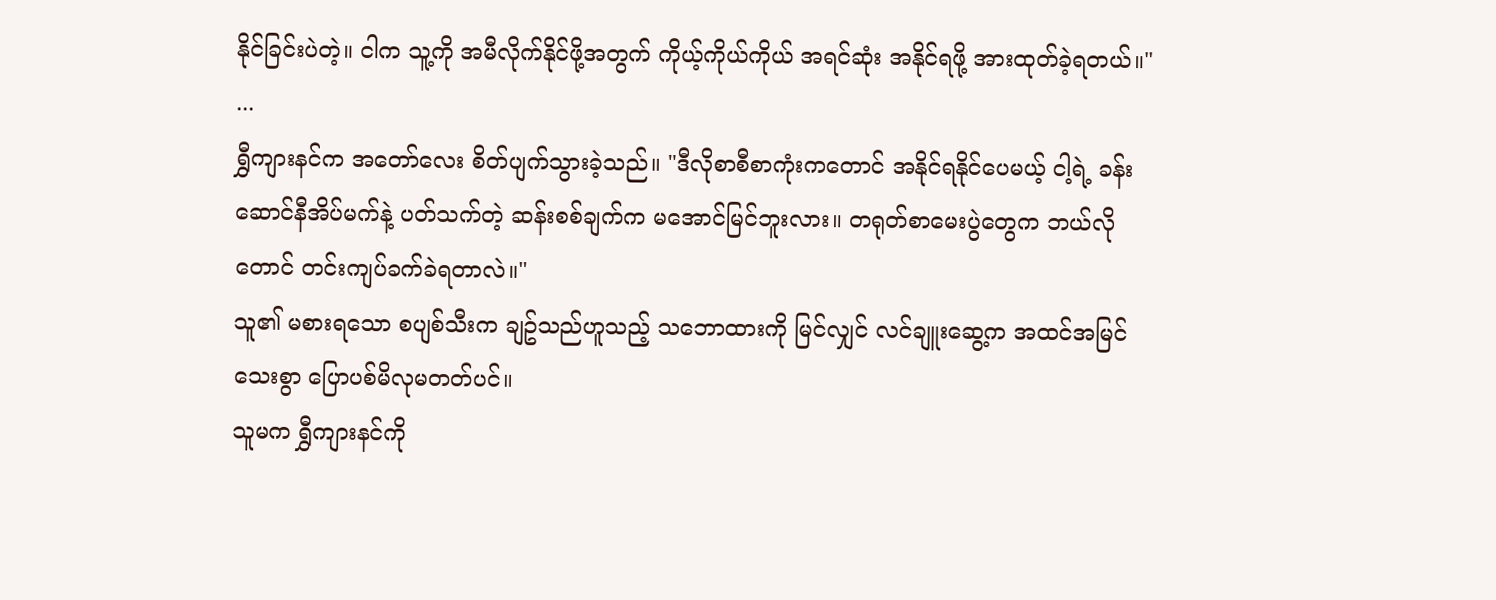နိုင်ခြင်းပဲတဲ့။ ငါက သူ့ကို အမီလိုက်နိုင်ဖို့အတွက် ကိုယ့်ကိုယ်ကိုယ် အရင်ဆုံး အနိုင်ရဖို့ အားထုတ်ခဲ့ရတယ်။"
...
ရွှီကျားနင်က အတော်လေး စိတ်ပျက်သွားခဲ့သည်။ "ဒီလိုစာစီစာကုံးကတောင် အနိုင်ရနိုင်ပေမယ့် ငါ့ရဲ့ ခန်းဆောင်နီအိပ်မက်နဲ့ ပတ်သက်တဲ့ ဆန်းစစ်ချက်က မအောင်မြင်ဘူးလား။ တရုတ်စာမေးပွဲတွေက ဘယ်လိုတောင် တင်းကျပ်ခက်ခဲရတာလဲ။"
သူ၏ မစားရသော စပျစ်သီးက ချဥ်သည်ဟူသည့် သဘောထားကို မြင်လျှင် လင်ချူးဆွေ့က အထင်အမြင်သေးစွာ ပြောပစ်မိလုမတတ်ပင်။
သူမက ရွှီကျားနင်ကို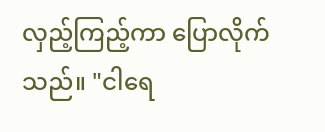လှည့်ကြည့်ကာ ပြောလိုက်သည်။ "ငါရေ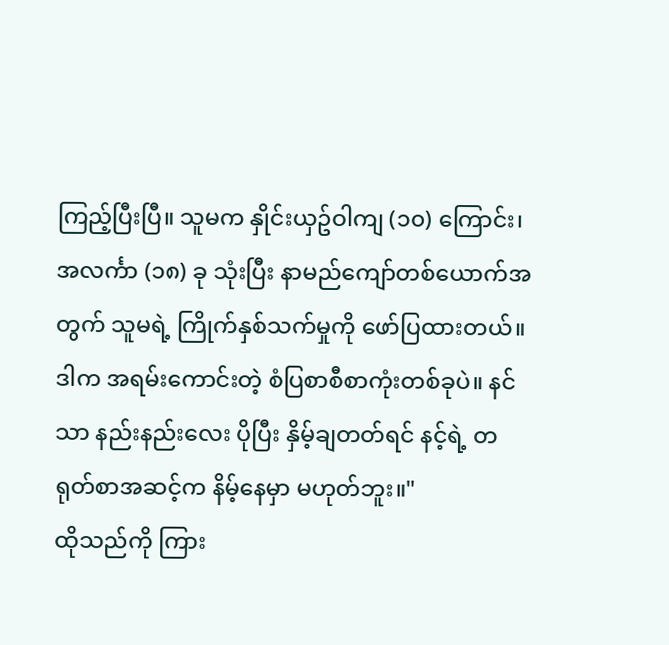ကြည့်ပြီးပြီ။ သူမက နှိုင်းယှဥ်ဝါကျ (၁၀) ကြောင်း၊ အလင်္ကာ (၁၈) ခု သုံးပြီး နာမည်ကျော်တစ်ယောက်အတွက် သူမရဲ့ ကြိုက်နှစ်သက်မှုကို ဖော်ပြထားတယ်။ ဒါက အရမ်းကောင်းတဲ့ စံပြစာစီစာကုံးတစ်ခုပဲ။ နင်သာ နည်းနည်းလေး ပိုပြီး နှိမ့်ချတတ်ရင် နင့်ရဲ့ တရုတ်စာအဆင့်က နိမ့်နေမှာ မဟုတ်ဘူး။"
ထိုသည်ကို ကြား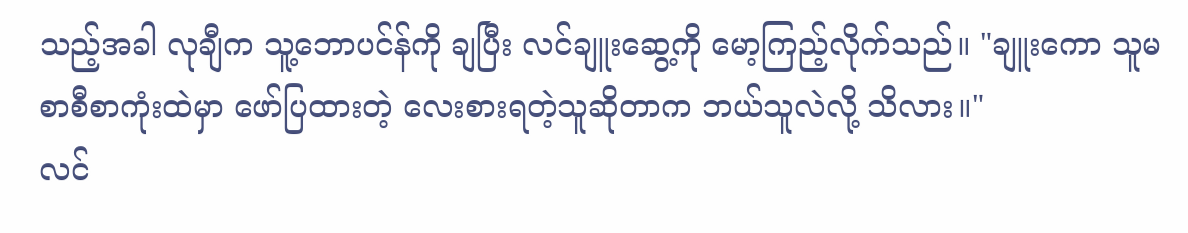သည့်အခါ လုချီက သူ့ဘောပင်န်ကို ချပြီး လင်ချူးဆွေ့ကို မော့ကြည့်လိုက်သည်။ "ချူးကော သူမ စာစီစာကုံးထဲမှာ ဖော်ပြထားတဲ့ လေးစားရတဲ့သူဆိုတာက ဘယ်သူလဲလို့ သိလား။"
လင်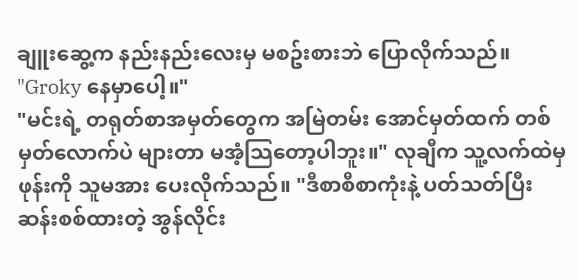ချူးဆွေ့က နည်းနည်းလေးမှ မစဥ်းစားဘဲ ပြောလိုက်သည်။ "Groky နေမှာပေါ့။"
"မင်းရဲ့ တရုတ်စာအမှတ်တွေက အမြဲတမ်း အောင်မှတ်ထက် တစ်မှတ်လောက်ပဲ များတာ မအံ့သြတော့ပါဘူး။" လုချီက သူ့လက်ထဲမှ ဖုန်းကို သူမအား ပေးလိုက်သည်။ "ဒီစာစီစာကုံးနဲ့ ပတ်သတ်ပြီး ဆန်းစစ်ထားတဲ့ အွန်လိုင်း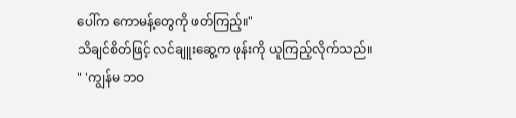ပေါ်က ကောမန့်တွေကို ဖတ်ကြည့်။"
သိချင်စိတ်ဖြင့် လင်ချူးဆွေ့က ဖုန်းကို ယူကြည့်လိုက်သည်။
" 'ကျွန်မ ဘဝ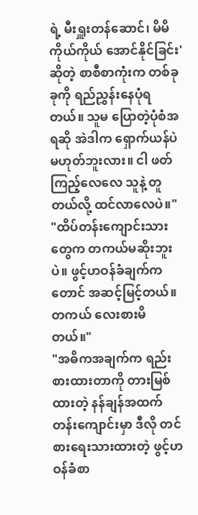ရဲ့ မီးရှူးတန်ဆောင်၊ မိမိကိုယ်ကိုယ် အောင်နိုင်ခြင်း' ဆိုတဲ့ စာစီစာကုံးက တစ်ခုခုကို ရည်ညွှန်းနေပုံရတယ်။ သူမ ပြောတဲ့ပုံစံအရဆို အဲဒါက ရှောက်ယန်ပဲ မဟုတ်ဘူးလား။ ငါ ဖတ်ကြည့်လေလေ သူနဲ့ တူတယ်လို့ ထင်လာလေပဲ။"
"ထိပ်တန်းကျောင်းသားတွေက တကယ်မဆိုးဘူးပဲ။ ဖွင့်ဟဝန်ခံချက်ကတောင် အဆင့်မြင့်တယ်။ တကယ် လေးစားမိတယ်။"
"အဓိကအချက်က ရည်းစားထားတာကို တားမြစ်ထားတဲ့ နန်ချန်အထက်တန်းကျောင်းမှာ ဒီလို တင်စားရေးသားထားတဲ့ ဖွင့်ဟဝန်ခံစာ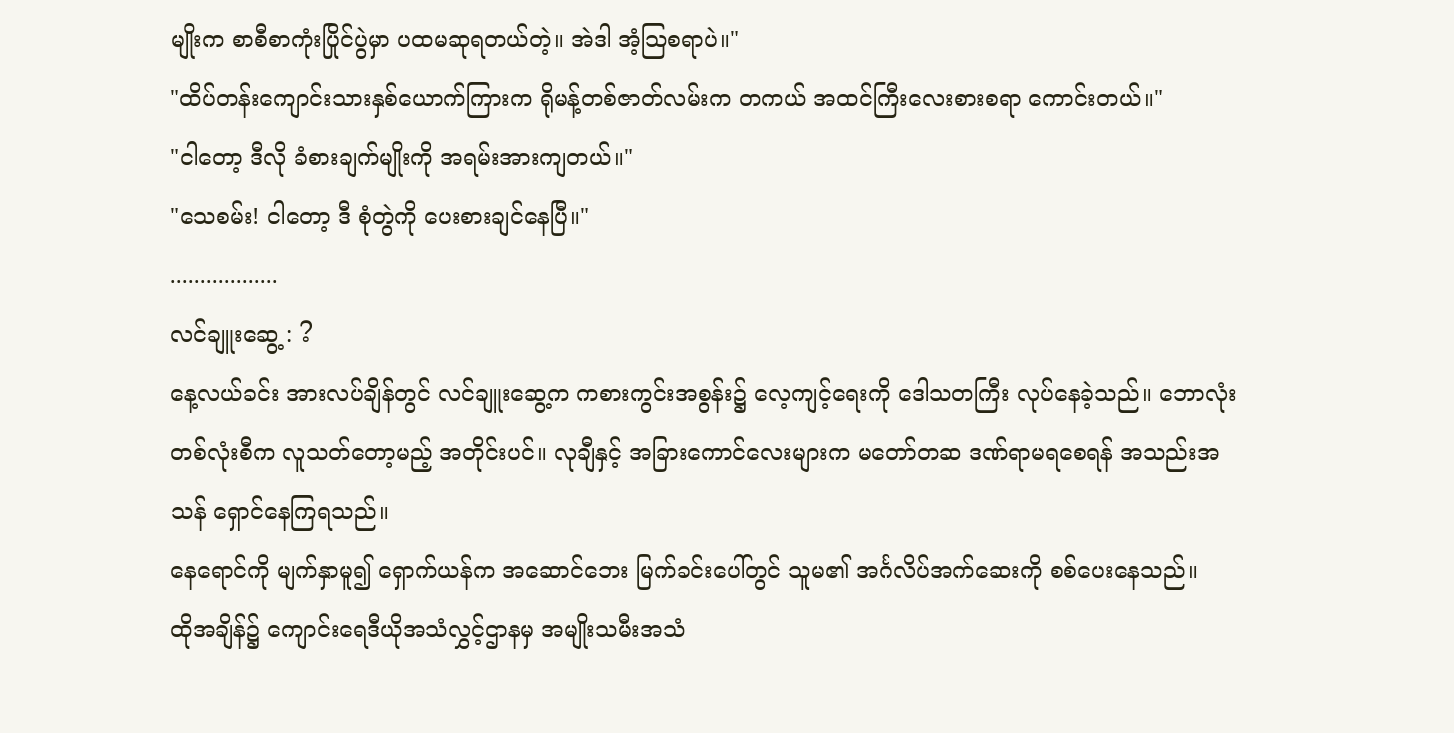မျိုးက စာစီစာကုံးပြိုင်ပွဲမှာ ပထမဆုရတယ်တဲ့။ အဲဒါ အံ့သြစရာပဲ။"
"ထိပ်တန်းကျောင်းသားနှစ်ယောက်ကြားက ရိုမန့်တစ်ဇာတ်လမ်းက တကယ် အထင်ကြီးလေးစားစရာ ကောင်းတယ်။"
"ငါတော့ ဒီလို ခံစားချက်မျိုးကို အရမ်းအားကျတယ်။"
"သေစမ်း! ငါတော့ ဒီ စုံတွဲကို ပေးစားချင်နေပြီ။"
..................
လင်ချူးဆွေ့ : ?
နေ့လယ်ခင်း အားလပ်ချိန်တွင် လင်ချူးဆွေ့က ကစားကွင်းအစွန်း၌ လေ့ကျင့်ရေးကို ဒေါသတကြီး လုပ်နေခဲ့သည်။ ဘောလုံးတစ်လုံးစီက လူသတ်တော့မည့် အတိုင်းပင်။ လုချီနှင့် အခြားကောင်လေးများက မတော်တဆ ဒဏ်ရာမရစေရန် အသည်းအသန် ရှောင်နေကြရသည်။
နေရောင်ကို မျက်နှာမူ၍ ရှောက်ယန်က အဆောင်ဘေး မြက်ခင်းပေါ်တွင် သူမ၏ အင်္ဂလိပ်အက်ဆေးကို စစ်ပေးနေသည်။
ထိုအချိန်၌ ကျောင်းရေဒီယိုအသံလွှင့်ဌာနမှ အမျိုးသမီးအသံ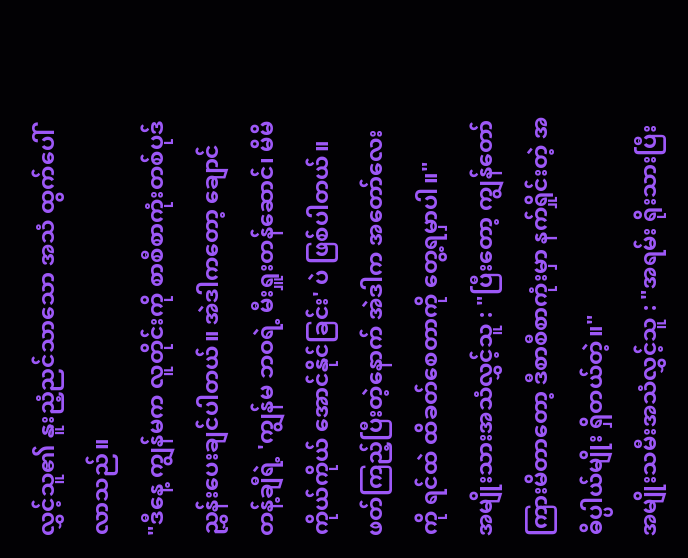လွှင့်သူ၏ နူးညံ့ညင်သာသော အသံ ထွက်ပေါ်လာသည်။
"ဒီနေ့ ကျွန်မက လူတိုင်းကို စာစီစာကုံးတစ်ပုဒ် ညွှန်းပေးချင်ပါတယ်။ အဲဒါကတော့ ချောင်တန့်ချီရဲ့ 'ကျွန်မ ဘဝရဲ့ မီးရှူးတန်ဆောင်၊ မိမိကိုယ်ကိုယ် အောင်နိုင်ခြင်း' ပဲ ဖြစ်ပါတယ်။ ဖတ်ကြည့်ပြီးတဲ့နောက် အဲဒါက အတော်လေးကို ရင်ထဲ ထိခတ်စေတာကို တွေ့ရမှာပါ။"
အမျိုးသားအသံလွှင့်သူ : "ပြီးတော့ ကျွန်တော် ကြားမိတာတော့ ဒီစာစီစာကုံးမှာ နက်ရှိုင်းတဲ့ အဓိပ္ပါယ်မျိုး ရှိတယ်တဲ့။"
အမျိုးသမီးအသံလွှင့်သူ : "အရမ်း ရိုးသားပြီး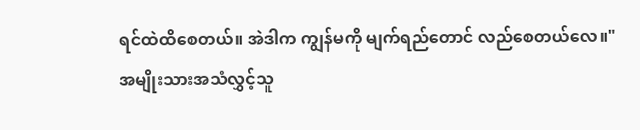ရင်ထဲထိစေတယ်။ အဲဒါက ကျွန်မကို မျက်ရည်တောင် လည်စေတယ်လေ။"
အမျိုးသားအသံလွှင့်သူ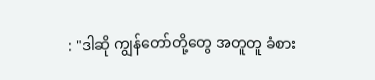: "ဒါဆို ကျွန်တော်တို့တွေ အတူတူ ခံစား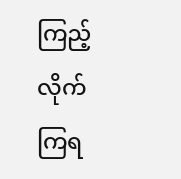ကြည့်လိုက်ကြရ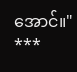အောင်။"
***